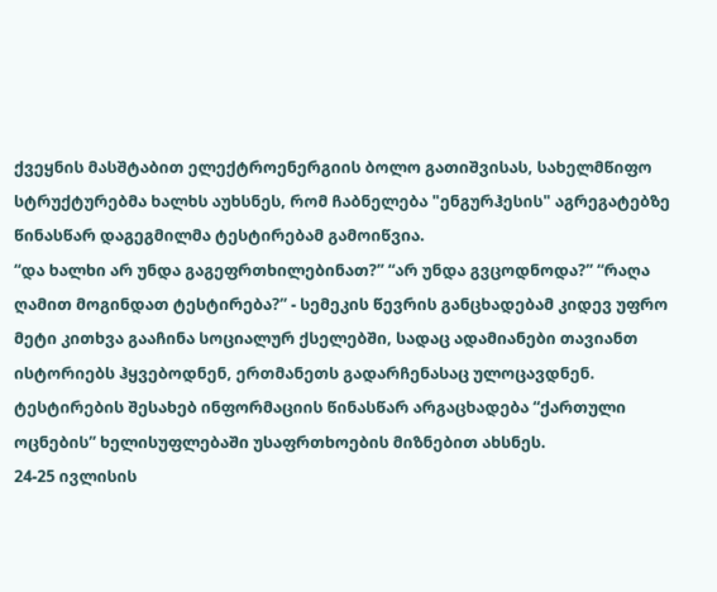ქვეყნის მასშტაბით ელექტროენერგიის ბოლო გათიშვისას, სახელმწიფო სტრუქტურებმა ხალხს აუხსნეს, რომ ჩაბნელება "ენგურჰესის" აგრეგატებზე წინასწარ დაგეგმილმა ტესტირებამ გამოიწვია.
“და ხალხი არ უნდა გაგეფრთხილებინათ?” “არ უნდა გვცოდნოდა?” “რაღა ღამით მოგინდათ ტესტირება?” - სემეკის წევრის განცხადებამ კიდევ უფრო მეტი კითხვა გააჩინა სოციალურ ქსელებში, სადაც ადამიანები თავიანთ ისტორიებს ჰყვებოდნენ, ერთმანეთს გადარჩენასაც ულოცავდნენ.
ტესტირების შესახებ ინფორმაციის წინასწარ არგაცხადება “ქართული ოცნების” ხელისუფლებაში უსაფრთხოების მიზნებით ახსნეს.
24-25 ივლისის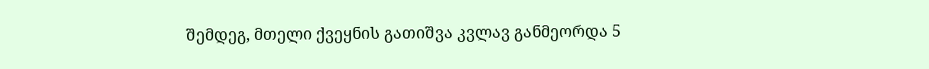შემდეგ, მთელი ქვეყნის გათიშვა კვლავ განმეორდა 5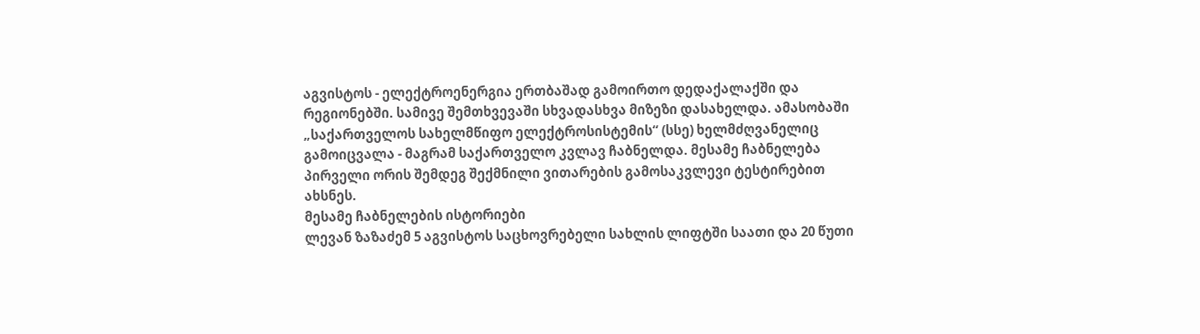აგვისტოს - ელექტროენერგია ერთბაშად გამოირთო დედაქალაქში და რეგიონებში. სამივე შემთხვევაში სხვადასხვა მიზეზი დასახელდა. ამასობაში „საქართველოს სახელმწიფო ელექტროსისტემის“ (სსე) ხელმძღვანელიც გამოიცვალა - მაგრამ საქართველო კვლავ ჩაბნელდა. მესამე ჩაბნელება პირველი ორის შემდეგ შექმნილი ვითარების გამოსაკვლევი ტესტირებით ახსნეს.
მესამე ჩაბნელების ისტორიები
ლევან ზაზაძემ 5 აგვისტოს საცხოვრებელი სახლის ლიფტში საათი და 20 წუთი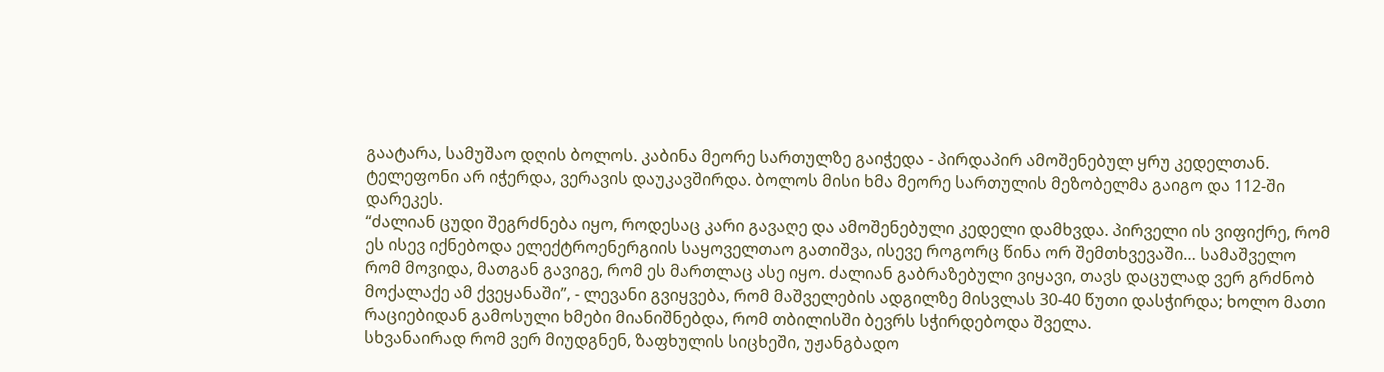გაატარა, სამუშაო დღის ბოლოს. კაბინა მეორე სართულზე გაიჭედა - პირდაპირ ამოშენებულ ყრუ კედელთან. ტელეფონი არ იჭერდა, ვერავის დაუკავშირდა. ბოლოს მისი ხმა მეორე სართულის მეზობელმა გაიგო და 112-ში დარეკეს.
“ძალიან ცუდი შეგრძნება იყო, როდესაც კარი გავაღე და ამოშენებული კედელი დამხვდა. პირველი ის ვიფიქრე, რომ ეს ისევ იქნებოდა ელექტროენერგიის საყოველთაო გათიშვა, ისევე როგორც წინა ორ შემთხვევაში… სამაშველო რომ მოვიდა, მათგან გავიგე, რომ ეს მართლაც ასე იყო. ძალიან გაბრაზებული ვიყავი, თავს დაცულად ვერ გრძნობ მოქალაქე ამ ქვეყანაში”, - ლევანი გვიყვება, რომ მაშველების ადგილზე მისვლას 30-40 წუთი დასჭირდა; ხოლო მათი რაციებიდან გამოსული ხმები მიანიშნებდა, რომ თბილისში ბევრს სჭირდებოდა შველა.
სხვანაირად რომ ვერ მიუდგნენ, ზაფხულის სიცხეში, უჟანგბადო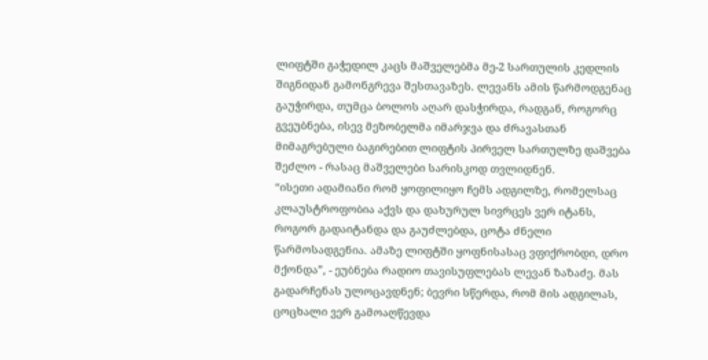ლიფტში გაჭედილ კაცს მაშველებმა მე-2 სართულის კედლის შიგნიდან გამონგრევა შესთავაზეს. ლევანს ამის წარმოდგენაც გაუჭირდა, თუმცა ბოლოს აღარ დასჭირდა, რადგან, როგორც გვეუბნება, ისევ მეზობელმა იმარჯვა და ძრავასთან მიმაგრებული ბაგირებით ლიფტის პირველ სართულზე დაშვება შეძლო - რასაც მაშველები სარისკოდ თვლიდნენ.
“ისეთი ადამიანი რომ ყოფილიყო ჩემს ადგილზე, რომელსაც კლაუსტროფობია აქვს და დახურულ სივრცეს ვერ იტანს, როგორ გადაიტანდა და გაუძლებდა, ცოტა ძნელი წარმოსადგენია. ამაზე ლიფტში ყოფნისასაც ვფიქრობდი, დრო მქონდა”, - ეუბნება რადიო თავისუფლებას ლევან ზაზაძე. მას გადარჩენას ულოცავდნენ; ბევრი სწერდა, რომ მის ადგილას, ცოცხალი ვერ გამოაღწევდა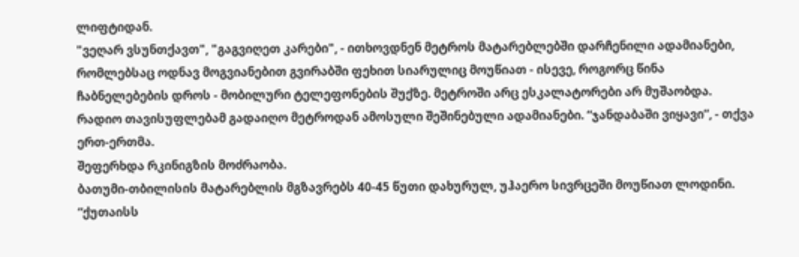ლიფტიდან.
"ვეღარ ვსუნთქავთ", "გაგვიღეთ კარები", - ითხოვდნენ მეტროს მატარებლებში დარჩენილი ადამიანები, რომლებსაც ოდნავ მოგვიანებით გვირაბში ფეხით სიარულიც მოუწიათ - ისევე, როგორც წინა ჩაბნელებების დროს - მობილური ტელეფონების შუქზე. მეტროში არც ესკალატორები არ მუშაობდა. რადიო თავისუფლებამ გადაიღო მეტროდან ამოსული შეშინებული ადამიანები. “ჯანდაბაში ვიყავი”, - თქვა ერთ-ერთმა.
შეფერხდა რკინიგზის მოძრაობა.
ბათუმი-თბილისის მატარებლის მგზავრებს 40-45 წუთი დახურულ, უჰაერო სივრცეში მოუწიათ ლოდინი.
“ქუთაისს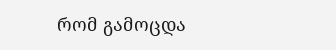რომ გამოცდა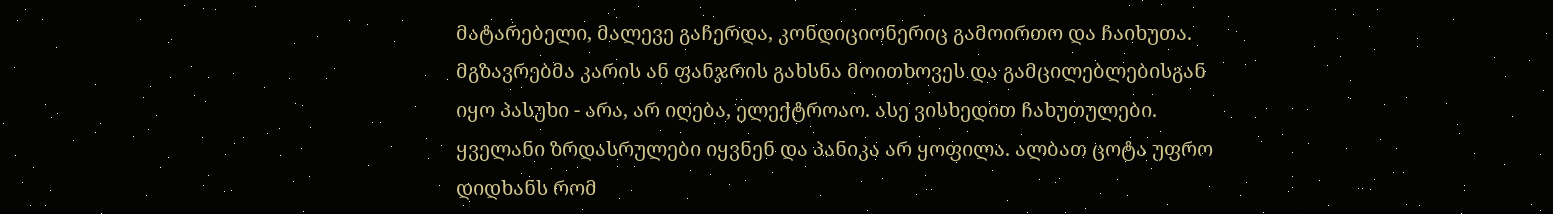მატარებელი, მალევე გაჩერდა, კონდიციონერიც გამოირთო და ჩაიხუთა. მგზავრებმა კარის ან ფანჯრის გახსნა მოითხოვეს და გამცილებლებისგან იყო პასუხი - არა, არ იღება, ელექტროაო. ასე ვისხედით ჩახუთულები. ყველანი ზრდასრულები იყვნენ და პანიკა არ ყოფილა. ალბათ ცოტა უფრო დიდხანს რომ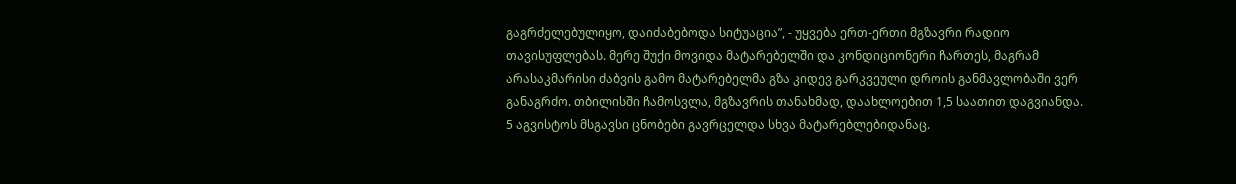გაგრძელებულიყო, დაიძაბებოდა სიტუაცია”, - უყვება ერთ-ერთი მგზავრი რადიო თავისუფლებას. მერე შუქი მოვიდა მატარებელში და კონდიციონერი ჩართეს, მაგრამ არასაკმარისი ძაბვის გამო მატარებელმა გზა კიდევ გარკვეული დროის განმავლობაში ვერ განაგრძო. თბილისში ჩამოსვლა, მგზავრის თანახმად, დაახლოებით 1,5 საათით დაგვიანდა.
5 აგვისტოს მსგავსი ცნობები გავრცელდა სხვა მატარებლებიდანაც.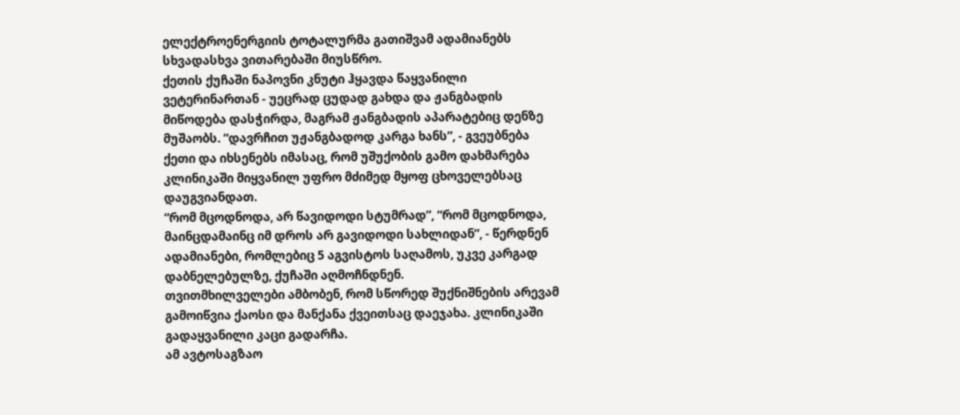ელექტროენერგიის ტოტალურმა გათიშვამ ადამიანებს სხვადასხვა ვითარებაში მიუსწრო.
ქეთის ქუჩაში ნაპოვნი კნუტი ჰყავდა წაყვანილი ვეტერინართან - უეცრად ცუდად გახდა და ჟანგბადის მიწოდება დასჭირდა, მაგრამ ჟანგბადის აპარატებიც დენზე მუშაობს. “დავრჩით უჟანგბადოდ კარგა ხანს”, - გვეუბნება ქეთი და იხსენებს იმასაც, რომ უშუქობის გამო დახმარება კლინიკაში მიყვანილ უფრო მძიმედ მყოფ ცხოველებსაც დაუგვიანდათ.
“რომ მცოდნოდა, არ წავიდოდი სტუმრად”, “რომ მცოდნოდა, მაინცდამაინც იმ დროს არ გავიდოდი სახლიდან”, - წერდნენ ადამიანები, რომლებიც 5 აგვისტოს საღამოს, უკვე კარგად დაბნელებულზე, ქუჩაში აღმოჩნდნენ.
თვითმხილველები ამბობენ, რომ სწორედ შუქნიშნების არევამ გამოიწვია ქაოსი და მანქანა ქვეითსაც დაეჯახა. კლინიკაში გადაყვანილი კაცი გადარჩა.
ამ ავტოსაგზაო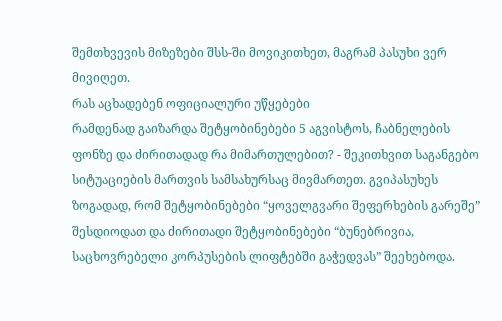შემთხვევის მიზეზები შსს-ში მოვიკითხეთ, მაგრამ პასუხი ვერ მივიღეთ.
რას აცხადებენ ოფიციალური უწყებები
რამდენად გაიზარდა შეტყობინებები 5 აგვისტოს, ჩაბნელების ფონზე და ძირითადად რა მიმართულებით? - შეკითხვით საგანგებო სიტუაციების მართვის სამსახურსაც მივმართეთ. გვიპასუხეს ზოგადად, რომ შეტყობინებები “ყოველგვარი შეფერხების გარეშე” შესდიოდათ და ძირითადი შეტყობინებები “ბუნებრივია, საცხოვრებელი კორპუსების ლიფტებში გაჭედვას” შეეხებოდა.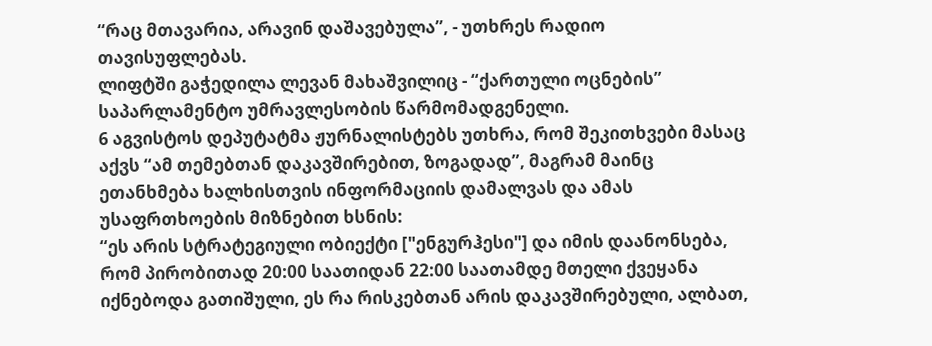“რაც მთავარია, არავინ დაშავებულა”, - უთხრეს რადიო თავისუფლებას.
ლიფტში გაჭედილა ლევან მახაშვილიც - “ქართული ოცნების” საპარლამენტო უმრავლესობის წარმომადგენელი.
6 აგვისტოს დეპუტატმა ჟურნალისტებს უთხრა, რომ შეკითხვები მასაც აქვს “ამ თემებთან დაკავშირებით, ზოგადად”, მაგრამ მაინც ეთანხმება ხალხისთვის ინფორმაციის დამალვას და ამას უსაფრთხოების მიზნებით ხსნის:
“ეს არის სტრატეგიული ობიექტი ["ენგურჰესი"] და იმის დაანონსება, რომ პირობითად 20:00 საათიდან 22:00 საათამდე მთელი ქვეყანა იქნებოდა გათიშული, ეს რა რისკებთან არის დაკავშირებული, ალბათ,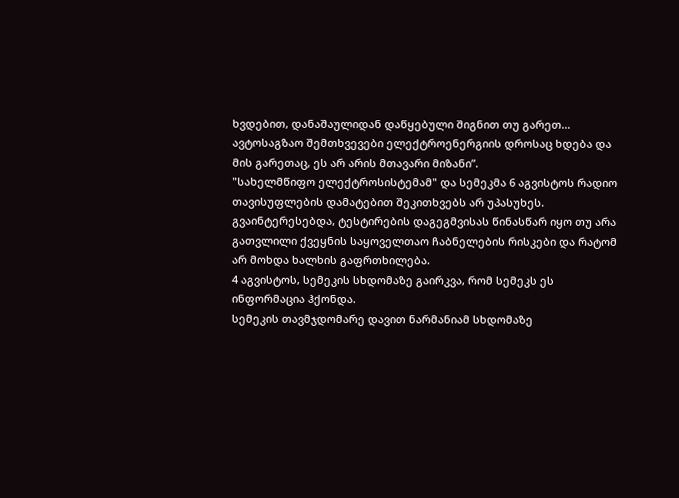ხვდებით, დანაშაულიდან დაწყებული შიგნით თუ გარეთ… ავტოსაგზაო შემთხვევები ელექტროენერგიის დროსაც ხდება და მის გარეთაც, ეს არ არის მთავარი მიზანი”.
"სახელმწიფო ელექტროსისტემამ" და სემეკმა 6 აგვისტოს რადიო თავისუფლების დამატებით შეკითხვებს არ უპასუხეს. გვაინტერესებდა, ტესტირების დაგეგმვისას წინასწარ იყო თუ არა გათვლილი ქვეყნის საყოველთაო ჩაბნელების რისკები და რატომ არ მოხდა ხალხის გაფრთხილება.
4 აგვისტოს, სემეკის სხდომაზე გაირკვა, რომ სემეკს ეს ინფორმაცია ჰქონდა.
სემეკის თავმჯდომარე დავით ნარმანიამ სხდომაზე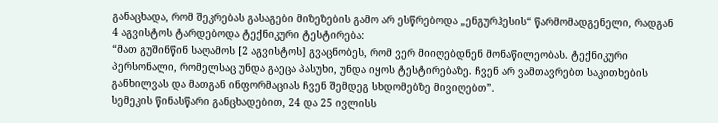განაცხადა, რომ შეკრებას გასაგები მიზეზების გამო არ ესწრებოდა „ენგურჰესის“ წარმომადგენელი, რადგან 4 აგვისტოს ტარდებოდა ტექნიკური ტესტირება:
“მათ გუშინწინ საღამოს [2 აგვისტოს] გვაცნობეს, რომ ვერ მიიღებდნენ მონაწილეობას. ტექნიკური პერსონალი, რომელსაც უნდა გაეცა პასუხი, უნდა იყოს ტესტირებაზე. ჩვენ არ ვამთავრებთ საკითხების განხილვას და მათგან ინფორმაციას ჩვენ შემდეგ სხდომებზე მივიღებთ”.
სემეკის წინასწარი განცხადებით, 24 და 25 ივლისს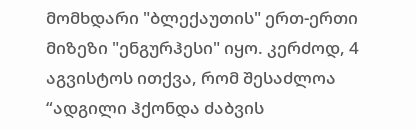მომხდარი "ბლექაუთის" ერთ-ერთი მიზეზი "ენგურჰესი" იყო. კერძოდ, 4 აგვისტოს ითქვა, რომ შესაძლოა “ადგილი ჰქონდა ძაბვის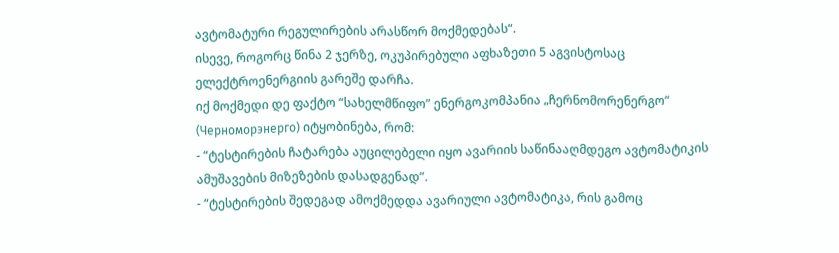ავტომატური რეგულირების არასწორ მოქმედებას“.
ისევე, როგორც წინა 2 ჯერზე, ოკუპირებული აფხაზეთი 5 აგვისტოსაც ელექტროენერგიის გარეშე დარჩა.
იქ მოქმედი დე ფაქტო “სახელმწიფო” ენერგოკომპანია „ჩერნომორენერგო“ (Черноморэнерго) იტყობინება, რომ:
- “ტესტირების ჩატარება აუცილებელი იყო ავარიის საწინააღმდეგო ავტომატიკის ამუშავების მიზეზების დასადგენად”.
- “ტესტირების შედეგად ამოქმედდა ავარიული ავტომატიკა, რის გამოც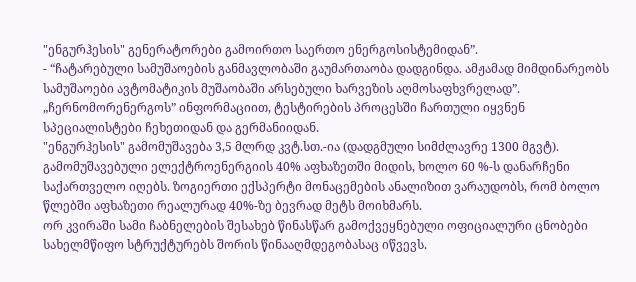"ენგურჰესის" გენერატორები გამოირთო საერთო ენერგოსისტემიდან”.
- “ჩატარებული სამუშაოების განმავლობაში გაუმართაობა დადგინდა. ამჟამად მიმდინარეობს სამუშაოები ავტომატიკის მუშაობაში არსებული ხარვეზის აღმოსაფხვრელად”.
„ჩერნომორენერგოს” ინფორმაციით, ტესტირების პროცესში ჩართული იყვნენ სპეციალისტები ჩეხეთიდან და გერმანიიდან.
"ენგურჰესის" გამომუშავება 3,5 მლრდ კვტ.სთ.-ია (დადგმული სიმძლავრე 1300 მგვტ). გამომუშავებული ელექტროენერგიის 40% აფხაზეთში მიდის, ხოლო 60 %-ს დანარჩენი საქართველო იღებს. ზოგიერთი ექსპერტი მონაცემების ანალიზით ვარაუდობს, რომ ბოლო წლებში აფხაზეთი რეალურად 40%-ზე ბევრად მეტს მოიხმარს.
ორ კვირაში სამი ჩაბნელების შესახებ წინასწარ გამოქვეყნებული ოფიციალური ცნობები სახელმწიფო სტრუქტურებს შორის წინააღმდეგობასაც იწვევს.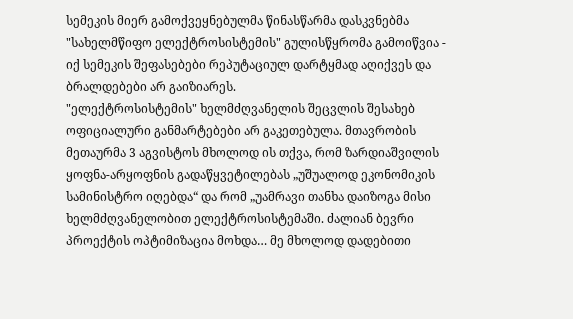სემეკის მიერ გამოქვეყნებულმა წინასწარმა დასკვნებმა "სახელმწიფო ელექტროსისტემის" გულისწყრომა გამოიწვია - იქ სემეკის შეფასებები რეპუტაციულ დარტყმად აღიქვეს და ბრალდებები არ გაიზიარეს.
"ელექტროსისტემის" ხელმძღვანელის შეცვლის შესახებ ოფიციალური განმარტებები არ გაკეთებულა. მთავრობის მეთაურმა 3 აგვისტოს მხოლოდ ის თქვა, რომ ზარდიაშვილის ყოფნა-არყოფნის გადაწყვეტილებას „უშუალოდ ეკონომიკის სამინისტრო იღებდა“ და რომ „უამრავი თანხა დაიზოგა მისი ხელმძღვანელობით ელექტროსისტემაში. ძალიან ბევრი პროექტის ოპტიმიზაცია მოხდა… მე მხოლოდ დადებითი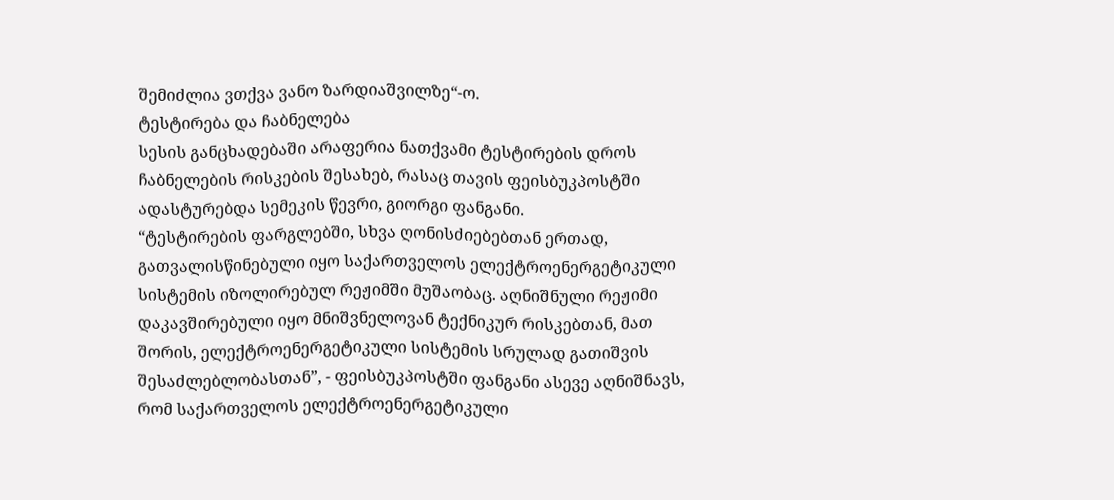შემიძლია ვთქვა ვანო ზარდიაშვილზე“-ო.
ტესტირება და ჩაბნელება
სესის განცხადებაში არაფერია ნათქვამი ტესტირების დროს ჩაბნელების რისკების შესახებ, რასაც თავის ფეისბუკპოსტში ადასტურებდა სემეკის წევრი, გიორგი ფანგანი.
“ტესტირების ფარგლებში, სხვა ღონისძიებებთან ერთად, გათვალისწინებული იყო საქართველოს ელექტროენერგეტიკული სისტემის იზოლირებულ რეჟიმში მუშაობაც. აღნიშნული რეჟიმი დაკავშირებული იყო მნიშვნელოვან ტექნიკურ რისკებთან, მათ შორის, ელექტროენერგეტიკული სისტემის სრულად გათიშვის შესაძლებლობასთან”, - ფეისბუკპოსტში ფანგანი ასევე აღნიშნავს, რომ საქართველოს ელექტროენერგეტიკული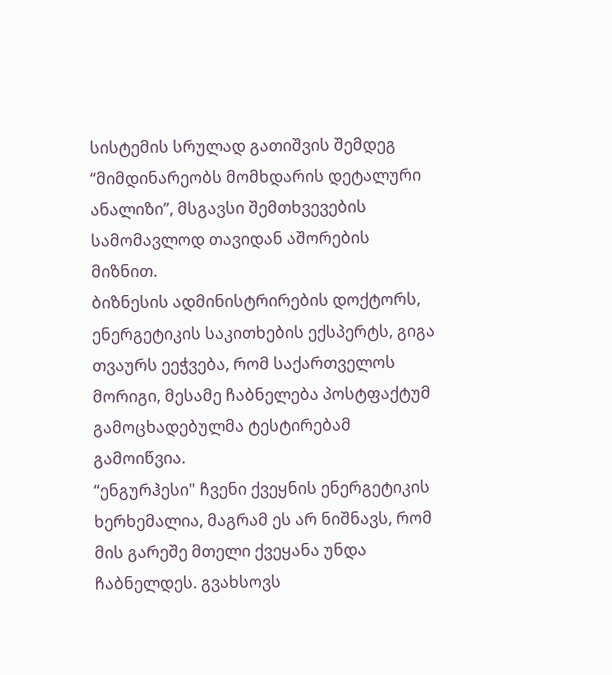სისტემის სრულად გათიშვის შემდეგ “მიმდინარეობს მომხდარის დეტალური ანალიზი”, მსგავსი შემთხვევების სამომავლოდ თავიდან აშორების მიზნით.
ბიზნესის ადმინისტრირების დოქტორს, ენერგეტიკის საკითხების ექსპერტს, გიგა თვაურს ეეჭვება, რომ საქართველოს მორიგი, მესამე ჩაბნელება პოსტფაქტუმ გამოცხადებულმა ტესტირებამ გამოიწვია.
“ენგურჰესი" ჩვენი ქვეყნის ენერგეტიკის ხერხემალია, მაგრამ ეს არ ნიშნავს, რომ მის გარეშე მთელი ქვეყანა უნდა ჩაბნელდეს. გვახსოვს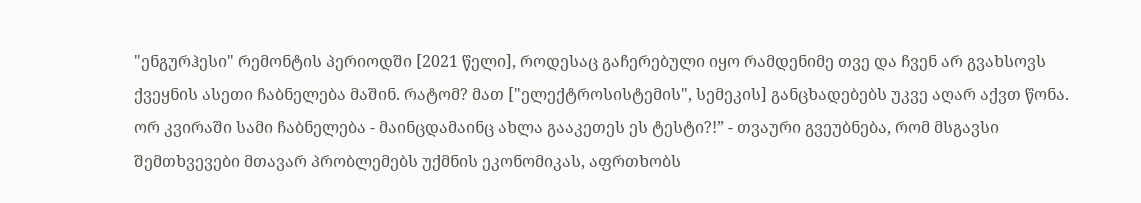"ენგურჰესი" რემონტის პერიოდში [2021 წელი], როდესაც გაჩერებული იყო რამდენიმე თვე და ჩვენ არ გვახსოვს ქვეყნის ასეთი ჩაბნელება მაშინ. რატომ? მათ ["ელექტროსისტემის", სემეკის] განცხადებებს უკვე აღარ აქვთ წონა. ორ კვირაში სამი ჩაბნელება - მაინცდამაინც ახლა გააკეთეს ეს ტესტი?!” - თვაური გვეუბნება, რომ მსგავსი შემთხვევები მთავარ პრობლემებს უქმნის ეკონომიკას, აფრთხობს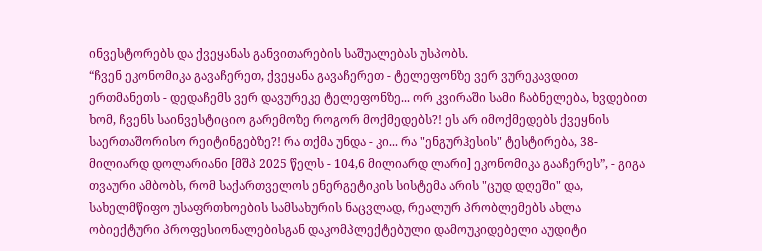ინვესტორებს და ქვეყანას განვითარების საშუალებას უსპობს.
“ჩვენ ეკონომიკა გავაჩერეთ, ქვეყანა გავაჩერეთ - ტელეფონზე ვერ ვურეკავდით ერთმანეთს - დედაჩემს ვერ დავურეკე ტელეფონზე... ორ კვირაში სამი ჩაბნელება, ხვდებით ხომ, ჩვენს საინვესტიციო გარემოზე როგორ მოქმედებს?! ეს არ იმოქმედებს ქვეყნის საერთაშორისო რეიტინგებზე?! რა თქმა უნდა - კი... რა "ენგურჰესის" ტესტირება, 38-მილიარდ დოლარიანი [მშპ 2025 წელს - 104,6 მილიარდ ლარი] ეკონომიკა გააჩერეს”, - გიგა თვაური ამბობს, რომ საქართველოს ენერგეტიკის სისტემა არის "ცუდ დღეში" და, სახელმწიფო უსაფრთხოების სამსახურის ნაცვლად, რეალურ პრობლემებს ახლა ობიექტური პროფესიონალებისგან დაკომპლექტებული დამოუკიდებელი აუდიტი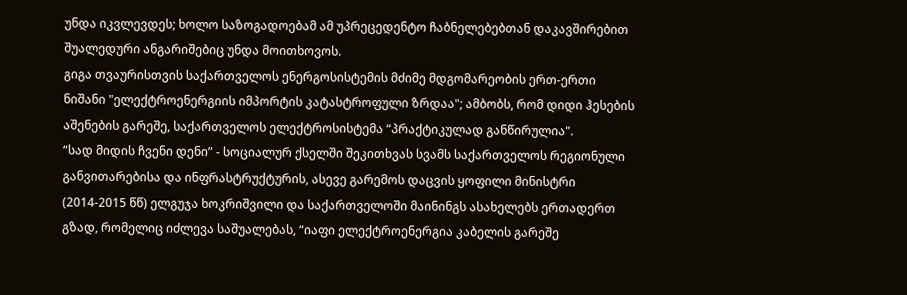უნდა იკვლევდეს; ხოლო საზოგადოებამ ამ უპრეცედენტო ჩაბნელებებთან დაკავშირებით შუალედური ანგარიშებიც უნდა მოითხოვოს.
გიგა თვაურისთვის საქართველოს ენერგოსისტემის მძიმე მდგომარეობის ერთ-ერთი ნიშანი "ელექტროენერგიის იმპორტის კატასტროფული ზრდაა"; ამბობს, რომ დიდი ჰესების აშენების გარეშე, საქართველოს ელექტროსისტემა “პრაქტიკულად განწირულია".
“სად მიდის ჩვენი დენი” - სოციალურ ქსელში შეკითხვას სვამს საქართველოს რეგიონული განვითარებისა და ინფრასტრუქტურის, ასევე გარემოს დაცვის ყოფილი მინისტრი (2014-2015 წწ) ელგუჯა ხოკრიშვილი და საქართველოში მაინინგს ასახელებს ერთადერთ გზად, რომელიც იძლევა საშუალებას, “იაფი ელექტროენერგია კაბელის გარეშე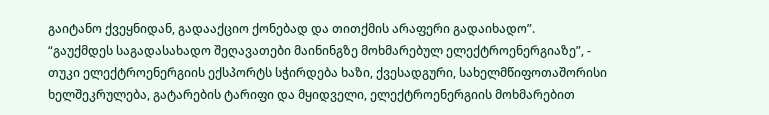გაიტანო ქვეყნიდან, გადააქციო ქონებად და თითქმის არაფერი გადაიხადო”.
“გაუქმდეს საგადასახადო შეღავათები მაინინგზე მოხმარებულ ელექტროენერგიაზე”, - თუკი ელექტროენერგიის ექსპორტს სჭირდება ხაზი, ქვესადგური, სახელმწიფოთაშორისი ხელშეკრულება, გატარების ტარიფი და მყიდველი, ელექტროენერგიის მოხმარებით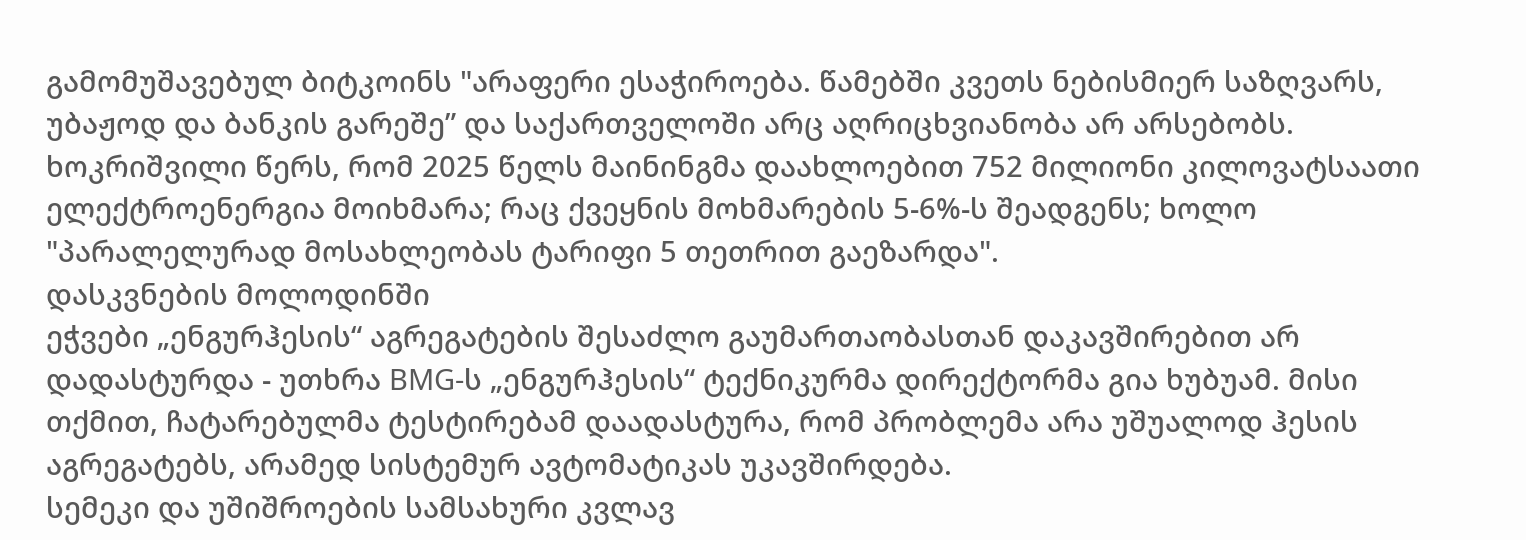გამომუშავებულ ბიტკოინს "არაფერი ესაჭიროება. წამებში კვეთს ნებისმიერ საზღვარს, უბაჟოდ და ბანკის გარეშე” და საქართველოში არც აღრიცხვიანობა არ არსებობს.
ხოკრიშვილი წერს, რომ 2025 წელს მაინინგმა დაახლოებით 752 მილიონი კილოვატსაათი ელექტროენერგია მოიხმარა; რაც ქვეყნის მოხმარების 5-6%-ს შეადგენს; ხოლო "პარალელურად მოსახლეობას ტარიფი 5 თეთრით გაეზარდა".
დასკვნების მოლოდინში
ეჭვები „ენგურჰესის“ აგრეგატების შესაძლო გაუმართაობასთან დაკავშირებით არ დადასტურდა - უთხრა BMG-ს „ენგურჰესის“ ტექნიკურმა დირექტორმა გია ხუბუამ. მისი თქმით, ჩატარებულმა ტესტირებამ დაადასტურა, რომ პრობლემა არა უშუალოდ ჰესის აგრეგატებს, არამედ სისტემურ ავტომატიკას უკავშირდება.
სემეკი და უშიშროების სამსახური კვლავ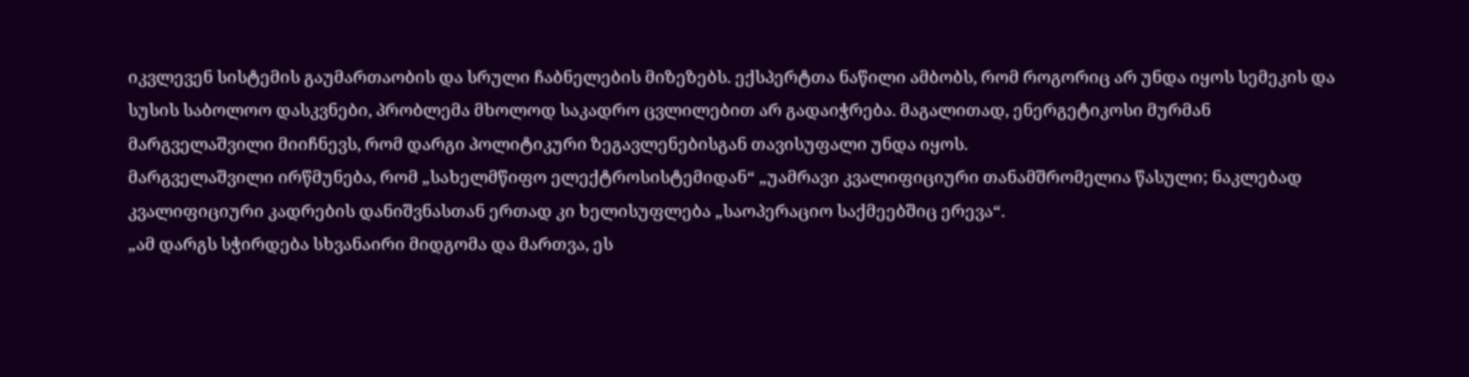იკვლევენ სისტემის გაუმართაობის და სრული ჩაბნელების მიზეზებს. ექსპერტთა ნაწილი ამბობს, რომ როგორიც არ უნდა იყოს სემეკის და სუსის საბოლოო დასკვნები, პრობლემა მხოლოდ საკადრო ცვლილებით არ გადაიჭრება. მაგალითად, ენერგეტიკოსი მურმან მარგველაშვილი მიიჩნევს, რომ დარგი პოლიტიკური ზეგავლენებისგან თავისუფალი უნდა იყოს.
მარგველაშვილი ირწმუნება, რომ „სახელმწიფო ელექტროსისტემიდან“ „უამრავი კვალიფიციური თანამშრომელია წასული; ნაკლებად კვალიფიციური კადრების დანიშვნასთან ერთად კი ხელისუფლება „საოპერაციო საქმეებშიც ერევა“.
„ამ დარგს სჭირდება სხვანაირი მიდგომა და მართვა, ეს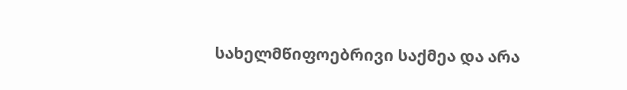სახელმწიფოებრივი საქმეა და არა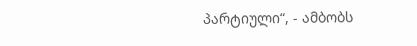პარტიული“, - ამბობს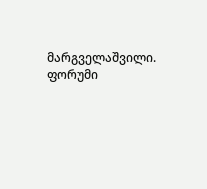მარგველაშვილი.
ფორუმი